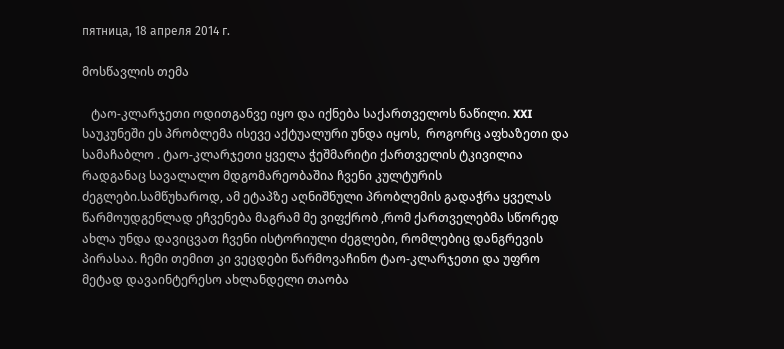пятница, 18 апреля 2014 г.

მოსწავლის თემა

   ტაო-კლარჯეთი ოდითგანვე იყო და იქნება საქართველოს ნაწილი. XXI  საუკუნეში ეს პრობლემა ისევე აქტუალური უნდა იყოს,  როგორც აფხაზეთი და სამაჩაბლო . ტაო-კლარჯეთი ყველა ჭეშმარიტი ქართველის ტკივილია რადგანაც სავალალო მდგომარეობაშია ჩვენი კულტურის ძეგლები.სამწუხაროდ, ამ ეტაპზე აღნიშნული პრობლემის გადაჭრა ყველას წარმოუდგენლად ეჩვენება მაგრამ მე ვიფქრობ ,რომ ქართველებმა სწორედ ახლა უნდა დავიცვათ ჩვენი ისტორიული ძეგლები, რომლებიც დანგრევის პირასაა. ჩემი თემით კი ვეცდები წარმოვაჩინო ტაო-კლარჯეთი და უფრო მეტად დავაინტერესო ახლანდელი თაობა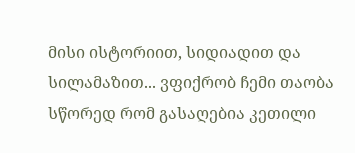მისი ისტორიით, სიდიადით და სილამაზით... ვფიქრობ ჩემი თაობა სწორედ რომ გასაღებია კეთილი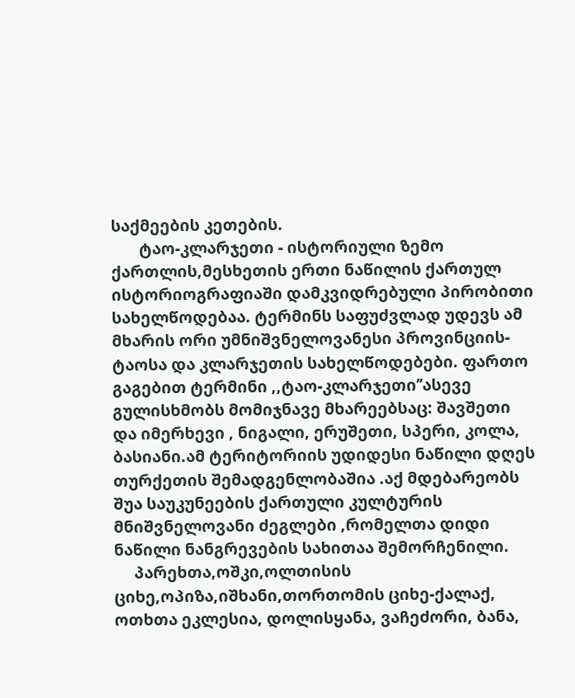საქმეების კეთების.
       ტაო-კლარჯეთი - ისტორიული ზემო ქართლის,მესხეთის ერთი ნაწილის ქართულ ისტორიოგრაფიაში დამკვიდრებული პირობითი სახელწოდებაა. ტერმინს საფუძვლად უდევს ამ მხარის ორი უმნიშვნელოვანესი პროვინციის-ტაოსა და კლარჯეთის სახელწოდებები. ფართო გაგებით ტერმინი ,,ტაო-კლარჯეთი’’ასევე გულისხმობს მომიჯნავე მხარეებსაც: შავშეთი  და იმერხევი , ნიგალი, ერუშეთი, სპერი, კოლა, ბასიანი.ამ ტერიტორიის უდიდესი ნაწილი დღეს თურქეთის შემადგენლობაშია .აქ მდებარეობს შუა საუკუნეების ქართული კულტურის მნიშვნელოვანი ძეგლები ,რომელთა დიდი ნაწილი ნანგრევების სახითაა შემორჩენილი.
     პარეხთა,ოშკი,ოლთისის ციხე,ოპიზა,იშხანი,თორთომის ციხე-ქალაქ, ოთხთა ეკლესია, დოლისყანა, ვაჩეძორი, ბანა,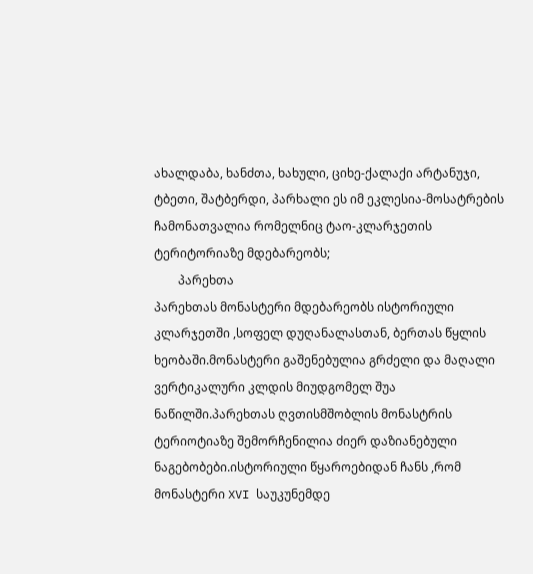ახალდაბა, ხანძთა, ხახული, ციხე-ქალაქი არტანუჯი, ტბეთი, შატბერდი, პარხალი ეს იმ ეკლესია-მოსატრების ჩამონათვალია რომელნიც ტაო-კლარჯეთის ტერიტორიაზე მდებარეობს;
        პარეხთა
პარეხთას მონასტერი მდებარეობს ისტორიული კლარჯეთში ,სოფელ დუღანალასთან, ბერთას წყლის ხეობაში.მონასტერი გაშენებულია გრძელი და მაღალი ვერტიკალური კლდის მიუდგომელ შუა ნაწილში.პარეხთას ღვთისმშობლის მონასტრის ტერიოტიაზე შემორჩენილია ძიერ დაზიანებული ნაგებობები.ისტორიული წყაროებიდან ჩანს ,რომ მონასტერი XVI საუკუნემდე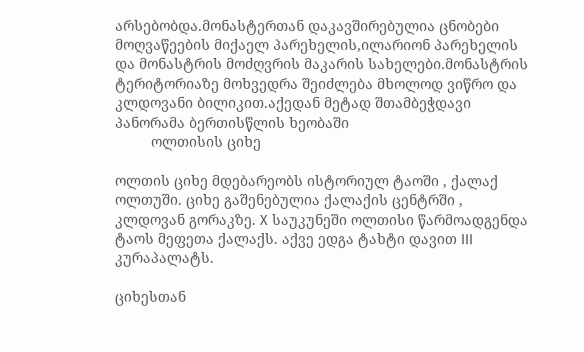არსებობდა.მონასტერთან დაკავშირებულია ცნობები მოღვაწეების მიქაელ პარეხელის,ილარიონ პარეხელის და მონასტრის მოძღვრის მაკარის სახელები.მონასტრის ტერიტორიაზე მოხვედრა შეიძლება მხოლოდ ვიწრო და კლდოვანი ბილიკით.აქედან მეტად შთამბეჭდავი პანორამა ბერთისწლის ხეობაში
         ოლთისის ციხე

ოლთის ციხე მდებარეობს ისტორიულ ტაოში , ქალაქ ოლთუში. ციხე გაშენებულია ქალაქის ცენტრში , კლდოვან გორაკზე. X საუკუნეში ოლთისი წარმოადგენდა ტაოს მეფეთა ქალაქს. აქვე ედგა ტახტი დავით III კურაპალატს.

ციხესთან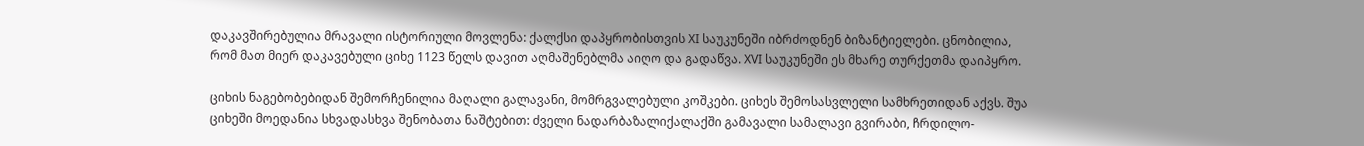დაკავშირებულია მრავალი ისტორიული მოვლენა: ქალქსი დაპყრობისთვის XI საუკუნეში იბრძოდნენ ბიზანტიელები. ცნობილია, რომ მათ მიერ დაკავებული ციხე 1123 წელს დავით აღმაშენებლმა აიღო და გადაწვა. XVI საუკუნეში ეს მხარე თურქეთმა დაიპყრო.

ციხის ნაგებობებიდან შემორჩენილია მაღალი გალავანი, მომრგვალებული კოშკები. ციხეს შემოსასვლელი სამხრეთიდან აქვს. შუა ციხეში მოედანია სხვადასხვა შენობათა ნაშტებით: ძველი ნადარბაზალიქალაქში გამავალი სამალავი გვირაბი, ჩრდილო-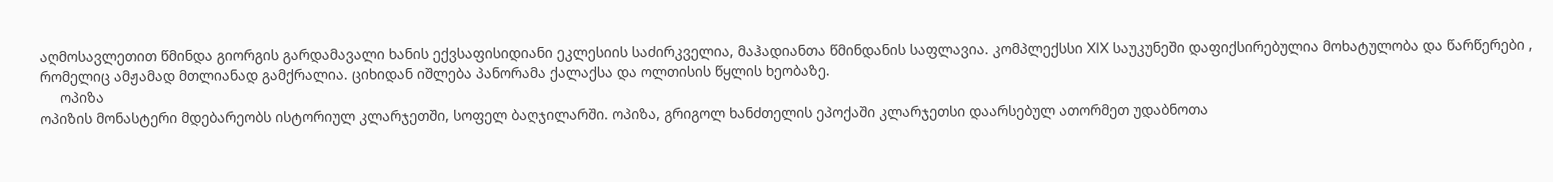აღმოსავლეთით წმინდა გიორგის გარდამავალი ხანის ექვსაფისიდიანი ეკლესიის საძირკველია, მაჰადიანთა წმინდანის საფლავია. კომპლექსსი XIX საუკუნეში დაფიქსირებულია მოხატულობა და წარწერები , რომელიც ამჟამად მთლიანად გამქრალია. ციხიდან იშლება პანორამა ქალაქსა და ოლთისის წყლის ხეობაზე.
     ოპიზა
ოპიზის მონასტერი მდებარეობს ისტორიულ კლარჯეთში, სოფელ ბაღჯილარში. ოპიზა, გრიგოლ ხანძთელის ეპოქაში კლარჯეთსი დაარსებულ ათორმეთ უდაბნოთა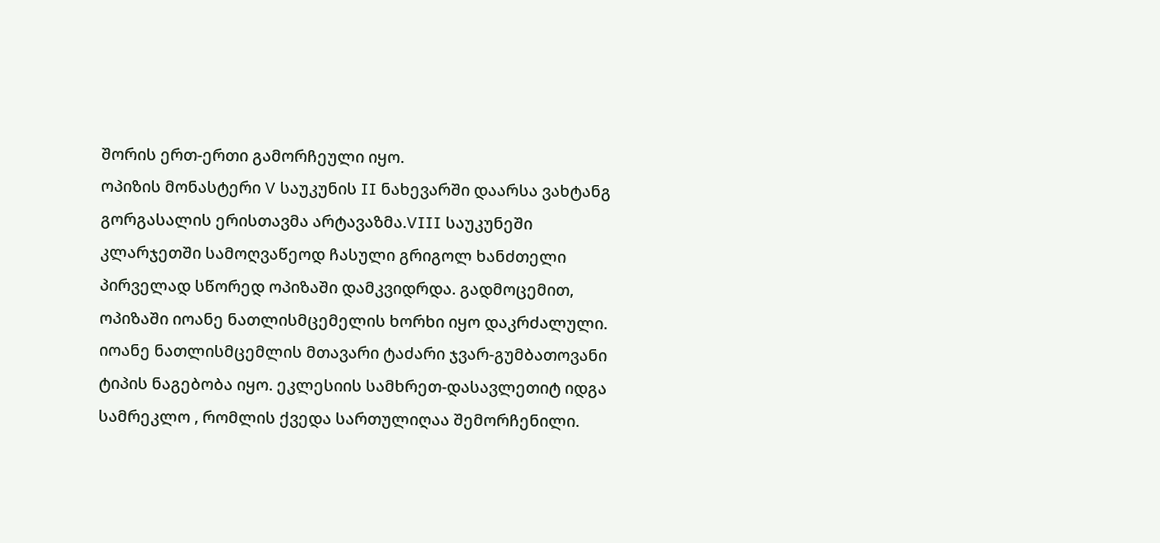შორის ერთ-ერთი გამორჩეული იყო.
ოპიზის მონასტერი V საუკუნის II ნახევარში დაარსა ვახტანგ გორგასალის ერისთავმა არტავაზმა.VIII საუკუნეში კლარჯეთში სამოღვაწეოდ ჩასული გრიგოლ ხანძთელი პირველად სწორედ ოპიზაში დამკვიდრდა. გადმოცემით, ოპიზაში იოანე ნათლისმცემელის ხორხი იყო დაკრძალული. იოანე ნათლისმცემლის მთავარი ტაძარი ჯვარ-გუმბათოვანი ტიპის ნაგებობა იყო. ეკლესიის სამხრეთ-დასავლეთიტ იდგა სამრეკლო , რომლის ქვედა სართულიღაა შემორჩენილი.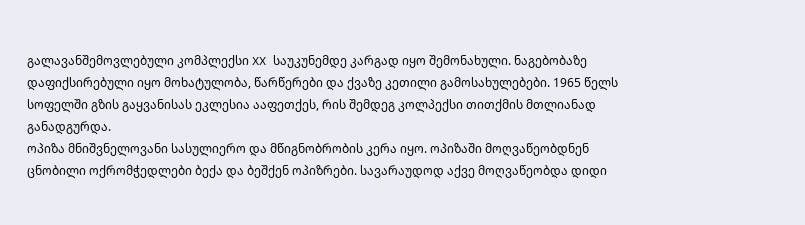გალავანშემოვლებული კომპლექსი XX საუკუნემდე კარგად იყო შემონახული. ნაგებობაზე დაფიქსირებული იყო მოხატულობა, წარწერები და ქვაზე კეთილი გამოსახულებები. 1965 წელს სოფელში გზის გაყვანისას ეკლესია ააფეთქეს, რის შემდეგ კოლპექსი თითქმის მთლიანად განადგურდა.
ოპიზა მნიშვნელოვანი სასულიერო და მწიგნობრობის კერა იყო. ოპიზაში მოღვაწეობდნენ ცნობილი ოქრომჭედლები ბექა და ბეშქენ ოპიზრები. სავარაუდოდ აქვე მოღვაწეობდა დიდი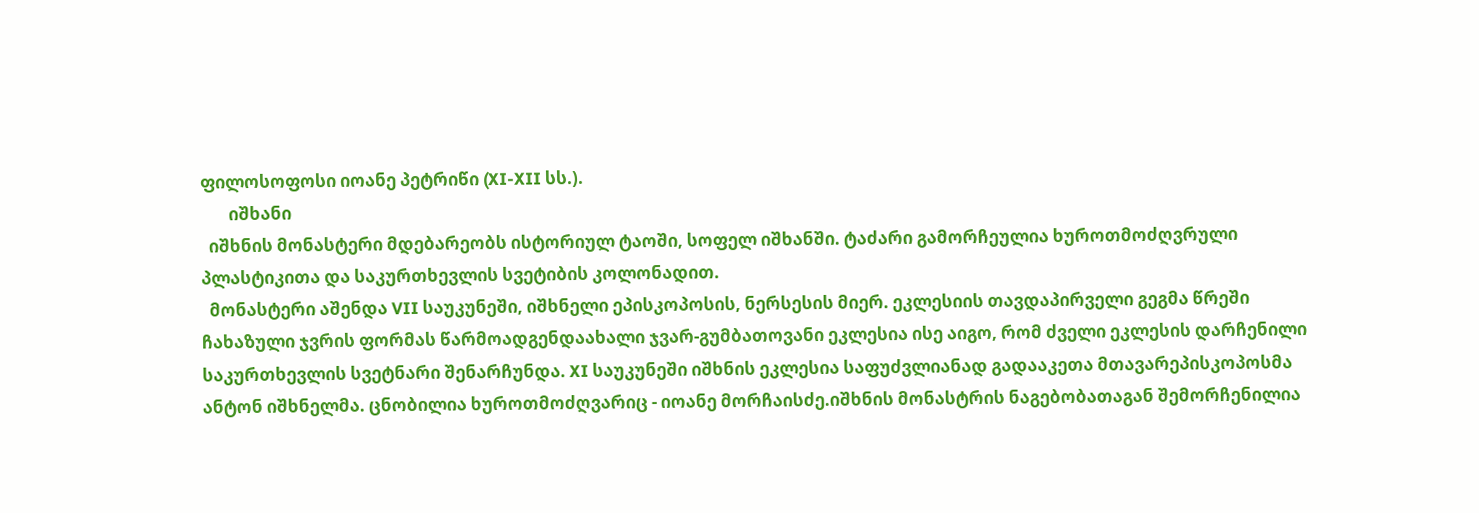ფილოსოფოსი იოანე პეტრიწი (XI-XII სს.).
       იშხანი
  იშხნის მონასტერი მდებარეობს ისტორიულ ტაოში, სოფელ იშხანში. ტაძარი გამორჩეულია ხუროთმოძღვრული პლასტიკითა და საკურთხევლის სვეტიბის კოლონადით.
  მონასტერი აშენდა VII საუკუნეში, იშხნელი ეპისკოპოსის, ნერსესის მიერ. ეკლესიის თავდაპირველი გეგმა წრეში ჩახაზული ჯვრის ფორმას წარმოადგენდაახალი ჯვარ-გუმბათოვანი ეკლესია ისე აიგო, რომ ძველი ეკლესის დარჩენილი საკურთხევლის სვეტნარი შენარჩუნდა. XI საუკუნეში იშხნის ეკლესია საფუძვლიანად გადააკეთა მთავარეპისკოპოსმა ანტონ იშხნელმა. ცნობილია ხუროთმოძღვარიც - იოანე მორჩაისძე.იშხნის მონასტრის ნაგებობათაგან შემორჩენილია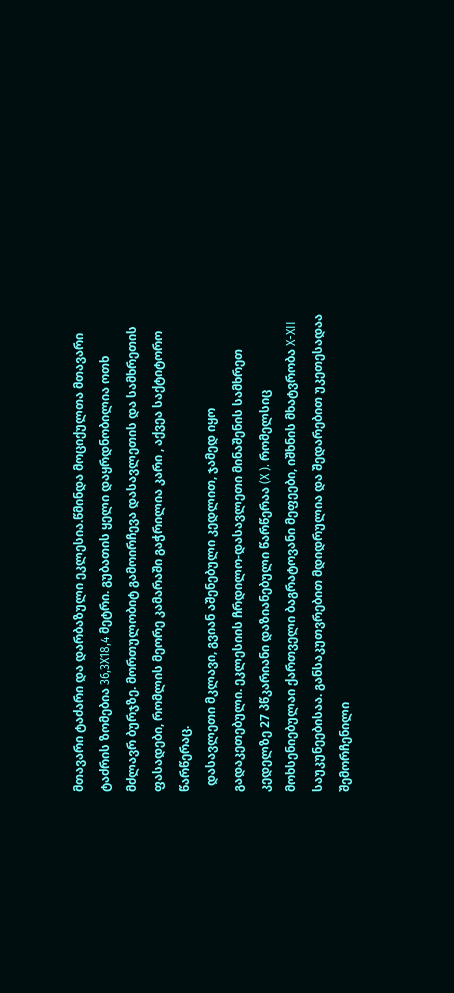მთავარი ტაძარი და დარბაზული ეკლესია.წმინდა მოციქულთა მთავარი ტაძრის ზომებია 36,3X18,4 მეტრი. გუბათის ყელი დაყრდნობილია ოთხ მძლავრ ბურჯზე. მორთულობიტ გამოირჩევა დასავლეთის და სამხრეთის ფასადები, რომლის მეორე კამარაში გაჭრილია კარი , აქვეა საქტიტორო წარწერაც.
  დასავლეთი მკლავი, გვიან აშენებული კედლით, ჯამედ იყო გადაკეთებული. ეკლესიის ჩრდილო-დასავლეთი მინაშენის სამხრეთ კედელზე 27 პწკარიანი დაზიანებული წარწერაა (X ). რომელსიც მოხსენიებულაი ქართველი ბაგრატოვანი მეფეები, იშხნის მხატვრობა X-XII საუკუნეებისაა. განსაკუთვრებით მდიდრულია და შედარებით უკეთესადაა შემორჩენილი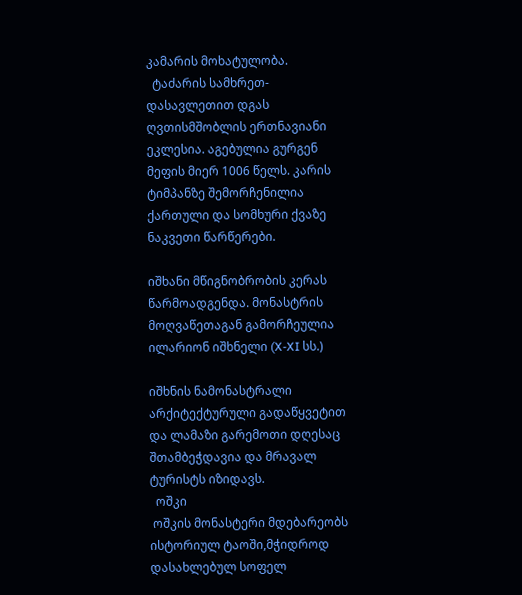კამარის მოხატულობა.
  ტაძარის სამხრეთ-დასავლეთით დგას ღვთისმშობლის ერთნავიანი ეკლესია. აგებულია გურგენ მეფის მიერ 1006 წელს. კარის ტიმპანზე შემორჩენილია ქართული და სომხური ქვაზე ნაკვეთი წარწერები.

იშხანი მწიგნობრობის კერას წარმოადგენდა. მონასტრის მოღვაწეთაგან გამორჩეულია ილარიონ იშხნელი (X-XI სს.)

იშხნის ნამონასტრალი არქიტექტურული გადაწყვეტით და ლამაზი გარემოთი დღესაც შთამბეჭდავია და მრავალ ტურისტს იზიდავს.
  ოშკი
 ოშკის მონასტერი მდებარეობს ისტორიულ ტაოში,მჭიდროდ დასახლებულ სოფელ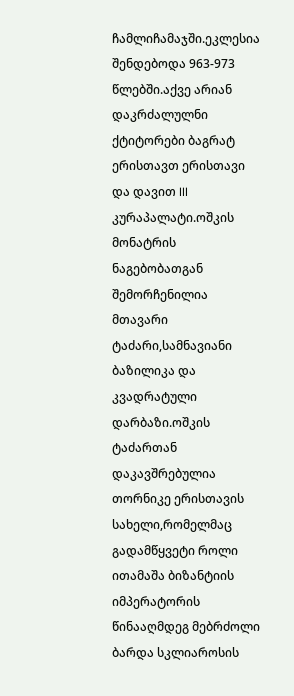ჩამლიჩამაჯში.ეკლესია შენდებოდა 963-973 წლებში.აქვე არიან დაკრძალულნი ქტიტორები ბაგრატ ერისთავთ ერისთავი და დავით III კურაპალატი.ოშკის მონატრის ნაგებობათგან შემორჩენილია მთავარი ტაძარი,სამნავიანი ბაზილიკა და კვადრატული დარბაზი.ოშკის ტაძართან დაკავშრებულია თორნიკე ერისთავის სახელი,რომელმაც გადამწყვეტი როლი ითამაშა ბიზანტიის იმპერატორის წინააღმდეგ მებრძოლი ბარდა სკლიაროსის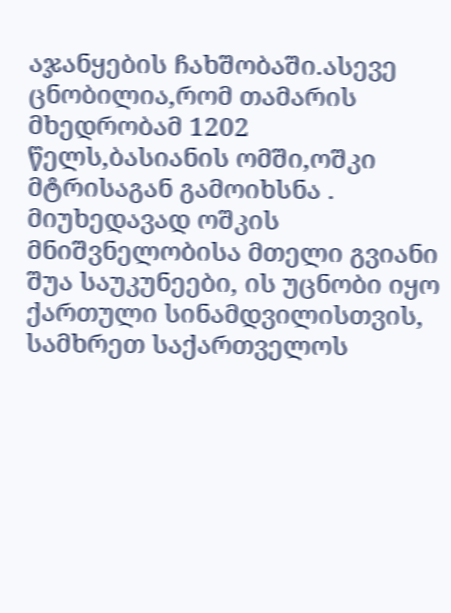აჯანყების ჩახშობაში.ასევე ცნობილია,რომ თამარის მხედრობამ 1202 წელს,ბასიანის ომში,ოშკი მტრისაგან გამოიხსნა . მიუხედავად ოშკის მნიშვნელობისა მთელი გვიანი შუა საუკუნეები, ის უცნობი იყო ქართული სინამდვილისთვის, სამხრეთ საქართველოს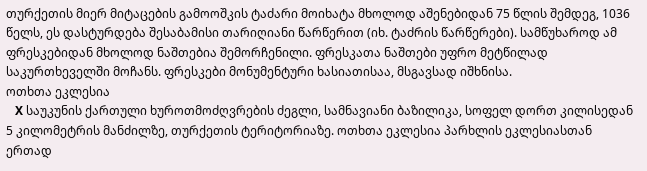თურქეთის მიერ მიტაცების გამოოშკის ტაძარი მოიხატა მხოლოდ აშენებიდან 75 წლის შემდეგ, 1036 წელს, ეს დასტურდება შესაბამისი თარიღიანი წარწერით (იხ. ტაძრის წარწერები). სამწუხაროდ ამ ფრესკებიდან მხოლოდ ნაშთებია შემორჩენილი. ფრესკათა ნაშთები უფრო მეტწილად საკურთხეველში მოჩანს. ფრესკები მონუმენტური ხასიათისაა, მსგავსად იშხნისა.
ოთხთა ეკლესია
   X საუკუნის ქართული ხუროთმოძღვრების ძეგლი, სამნავიანი ბაზილიკა, სოფელ დორთ კილისედან 5 კილომეტრის მანძილზე, თურქეთის ტერიტორიაზე. ოთხთა ეკლესია პარხლის ეკლესიასთან ერთად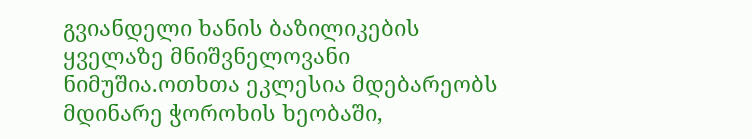გვიანდელი ხანის ბაზილიკების ყველაზე მნიშვნელოვანი ნიმუშია.ოთხთა ეკლესია მდებარეობს მდინარე ჭოროხის ხეობაში,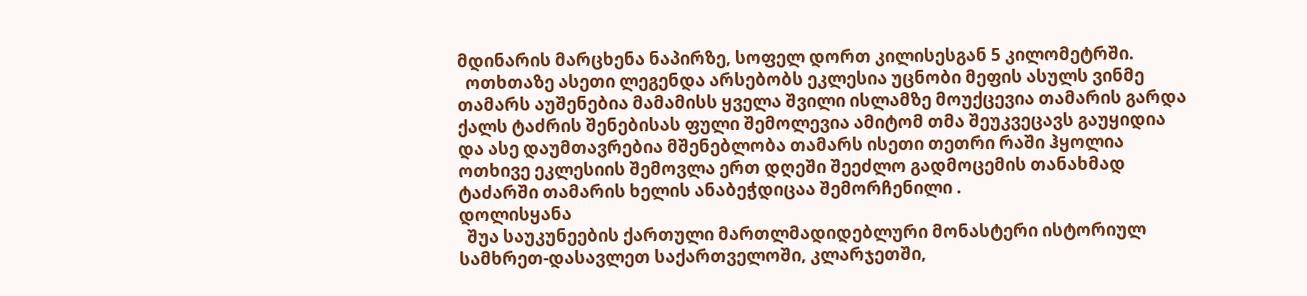მდინარის მარცხენა ნაპირზე, სოფელ დორთ კილისესგან 5 კილომეტრში.
  ოთხთაზე ასეთი ლეგენდა არსებობს ეკლესია უცნობი მეფის ასულს ვინმე თამარს აუშენებია მამამისს ყველა შვილი ისლამზე მოუქცევია თამარის გარდა ქალს ტაძრის შენებისას ფული შემოლევია ამიტომ თმა შეუკვეცავს გაუყიდია და ასე დაუმთავრებია მშენებლობა თამარს ისეთი თეთრი რაში ჰყოლია ოთხივე ეკლესიის შემოვლა ერთ დღეში შეეძლო გადმოცემის თანახმად ტაძარში თამარის ხელის ანაბეჭდიცაა შემორჩენილი .
დოლისყანა
  შუა საუკუნეების ქართული მართლმადიდებლური მონასტერი ისტორიულ სამხრეთ-დასავლეთ საქართველოში, კლარჯეთში,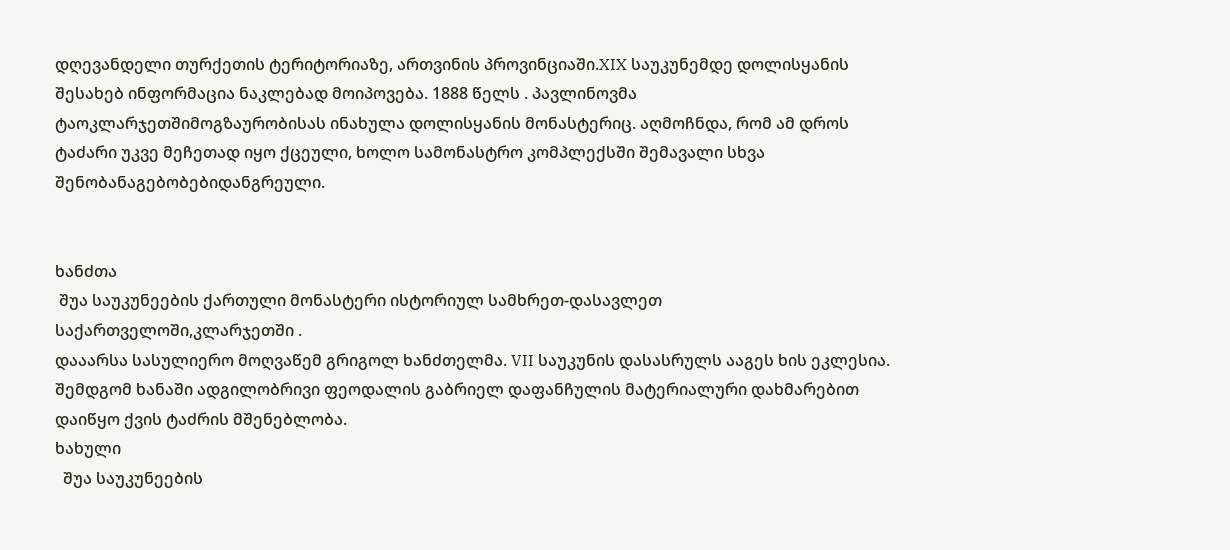დღევანდელი თურქეთის ტერიტორიაზე, ართვინის პროვინციაში.XIX საუკუნემდე დოლისყანის შესახებ ინფორმაცია ნაკლებად მოიპოვება. 1888 წელს . პავლინოვმა ტაოკლარჯეთშიმოგზაურობისას ინახულა დოლისყანის მონასტერიც. აღმოჩნდა, რომ ამ დროს ტაძარი უკვე მეჩეთად იყო ქცეული, ხოლო სამონასტრო კომპლექსში შემავალი სხვა შენობანაგებობებიდანგრეული.


ხანძთა
 შუა საუკუნეების ქართული მონასტერი ისტორიულ სამხრეთ-დასავლეთ საქართველოში,კლარჯეთში .
დააარსა სასულიერო მოღვაწემ გრიგოლ ხანძთელმა. VII საუკუნის დასასრულს ააგეს ხის ეკლესია. შემდგომ ხანაში ადგილობრივი ფეოდალის გაბრიელ დაფანჩულის მატერიალური დახმარებით დაიწყო ქვის ტაძრის მშენებლობა.
ხახული
  შუა საუკუნეების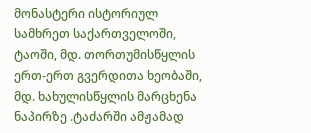მონასტერი ისტორიულ სამხრეთ საქართველოში, ტაოში, მდ. თორთუმისწყლის ერთ-ერთ გვერდითა ხეობაში, მდ. ხახულისწყლის მარცხენა ნაპირზე .ტაძარში ამჟამად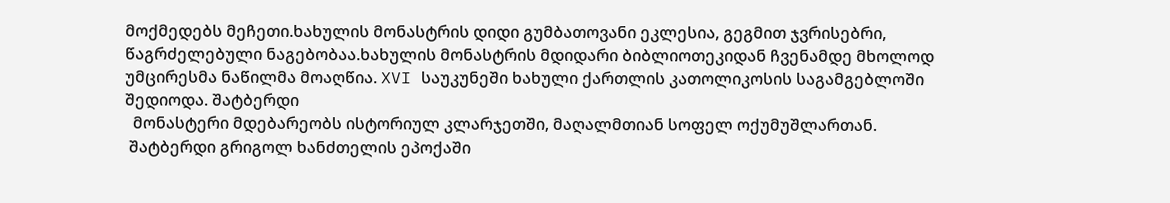მოქმედებს მეჩეთი.ხახულის მონასტრის დიდი გუმბათოვანი ეკლესია, გეგმით ჯვრისებრი, წაგრძელებული ნაგებობაა.ხახულის მონასტრის მდიდარი ბიბლიოთეკიდან ჩვენამდე მხოლოდ უმცირესმა ნაწილმა მოაღწია. XVI საუკუნეში ხახული ქართლის კათოლიკოსის საგამგებლოში შედიოდა. შატბერდი
  მონასტერი მდებარეობს ისტორიულ კლარჯეთში, მაღალმთიან სოფელ ოქუმუშლართან.
 შატბერდი გრიგოლ ხანძთელის ეპოქაში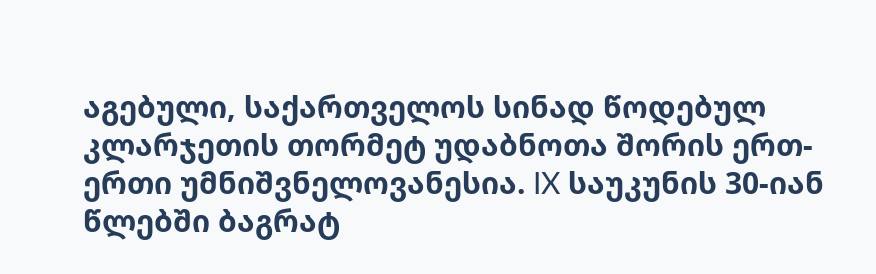აგებული, საქართველოს სინად წოდებულ კლარჯეთის თორმეტ უდაბნოთა შორის ერთ-ერთი უმნიშვნელოვანესია. IX საუკუნის 30-იან წლებში ბაგრატ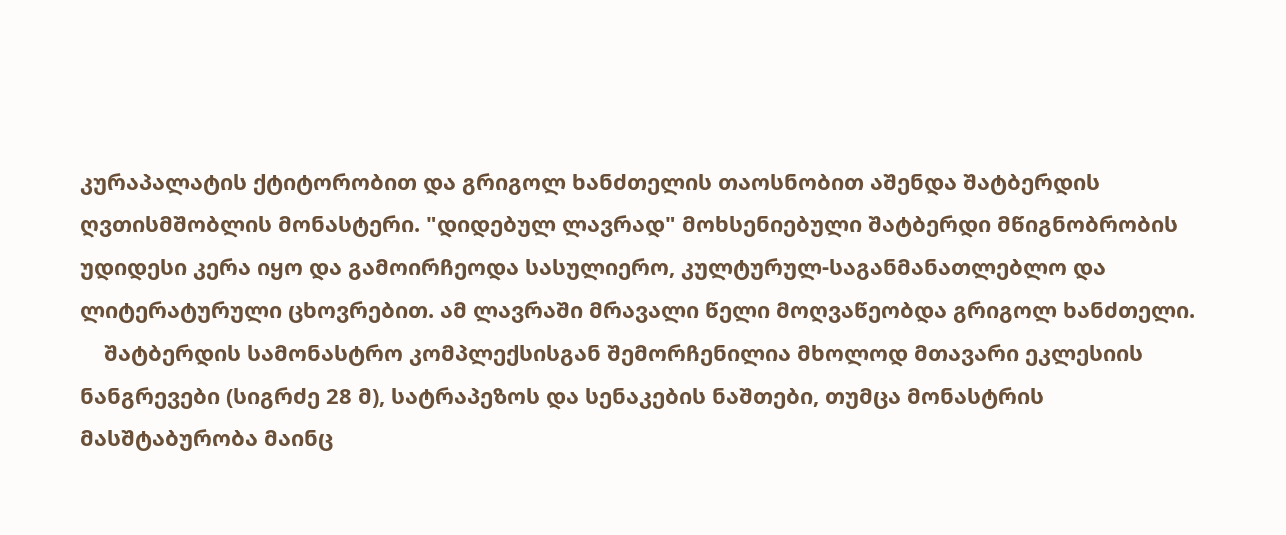კურაპალატის ქტიტორობით და გრიგოლ ხანძთელის თაოსნობით აშენდა შატბერდის ღვთისმშობლის მონასტერი. "დიდებულ ლავრად" მოხსენიებული შატბერდი მწიგნობრობის უდიდესი კერა იყო და გამოირჩეოდა სასულიერო, კულტურულ-საგანმანათლებლო და ლიტერატურული ცხოვრებით. ამ ლავრაში მრავალი წელი მოღვაწეობდა გრიგოლ ხანძთელი.
    შატბერდის სამონასტრო კომპლექსისგან შემორჩენილია მხოლოდ მთავარი ეკლესიის ნანგრევები (სიგრძე 28 მ), სატრაპეზოს და სენაკების ნაშთები, თუმცა მონასტრის მასშტაბურობა მაინც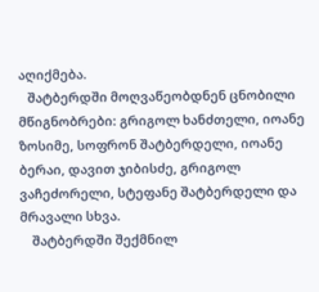აღიქმება.
   შატბერდში მოღვაწეობდნენ ცნობილი მწიგნობრები: გრიგოლ ხანძთელი, იოანე ზოსიმე, სოფრონ შატბერდელი, იოანე ბერაი, დავით ჯიბისძე, გრიგოლ ვაჩეძორელი, სტეფანე შატბერდელი და მრავალი სხვა.
    შატბერდში შექმნილ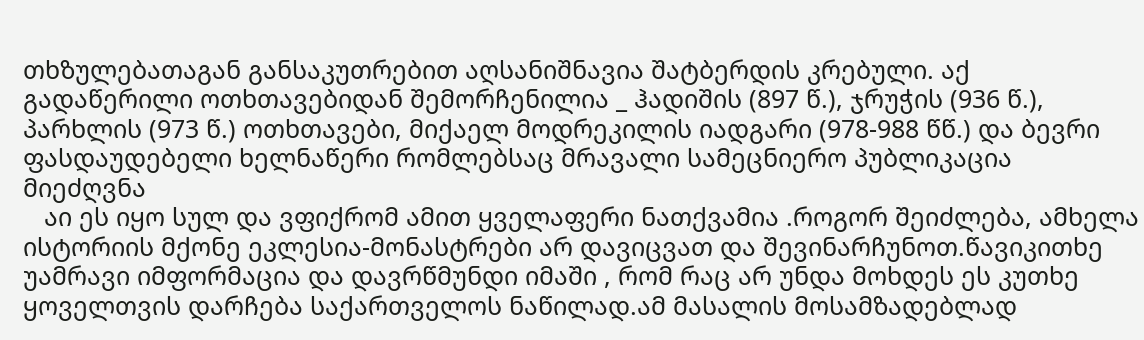თხზულებათაგან განსაკუთრებით აღსანიშნავია შატბერდის კრებული. აქ გადაწერილი ოთხთავებიდან შემორჩენილია _ ჰადიშის (897 წ.), ჯრუჭის (936 წ.), პარხლის (973 წ.) ოთხთავები, მიქაელ მოდრეკილის იადგარი (978-988 წწ.) და ბევრი ფასდაუდებელი ხელნაწერი რომლებსაც მრავალი სამეცნიერო პუბლიკაცია მიეძღვნა
   აი ეს იყო სულ და ვფიქრომ ამით ყველაფერი ნათქვამია .როგორ შეიძლება, ამხელა ისტორიის მქონე ეკლესია-მონასტრები არ დავიცვათ და შევინარჩუნოთ.წავიკითხე უამრავი იმფორმაცია და დავრწმუნდი იმაში , რომ რაც არ უნდა მოხდეს ეს კუთხე ყოველთვის დარჩება საქართველოს ნაწილად.ამ მასალის მოსამზადებლად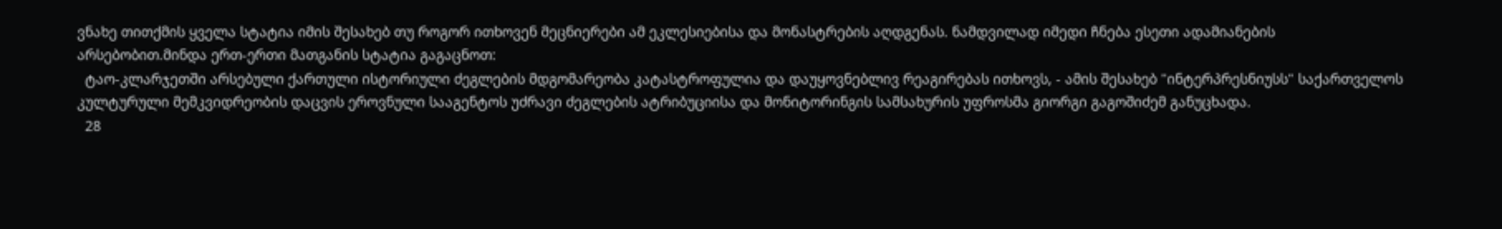ვნახე თითქმის ყველა სტატია იმის შესახებ თუ როგორ ითხოვენ მეცნიერები ამ ეკლესიებისა და მონასტრების აღდგენას. ნამდვილად იმედი ჩნება ესეთი ადამიანების არსებობით.მინდა ერთ-ერთი მათგანის სტატია გაგაცნოთ:
  ტაო-კლარჯეთში არსებული ქართული ისტორიული ძეგლების მდგომარეობა კატასტროფულია და დაუყოვნებლივ რეაგირებას ითხოვს, - ამის შესახებ "ინტერპრესნიუსს" საქართველოს კულტურული მემკვიდრეობის დაცვის ეროვნული სააგენტოს უძრავი ძეგლების ატრიბუციისა და მონიტორინგის სამსახურის უფროსმა გიორგი გაგოშიძემ განუცხადა.
  28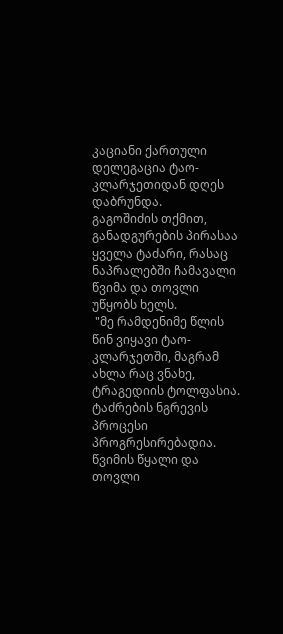კაციანი ქართული დელეგაცია ტაო-კლარჯეთიდან დღეს დაბრუნდა.
გაგოშიძის თქმით, განადგურების პირასაა ყველა ტაძარი, რასაც ნაპრალებში ჩამავალი წვიმა და თოვლი უწყობს ხელს.
 "მე რამდენიმე წლის წინ ვიყავი ტაო-კლარჯეთში, მაგრამ ახლა რაც ვნახე, ტრაგედიის ტოლფასია. ტაძრების ნგრევის პროცესი პროგრესირებადია. წვიმის წყალი და თოვლი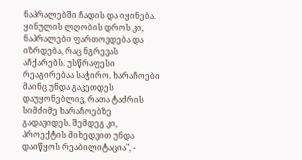ნაპრალებში ჩადის და იყინება. ყინულის ლღობის დროს კი, ნაპრალები ფართოვდება და იზრდება, რაც ნგრევას აჩქარებს. უსწრაფესი რეაგირებაა საჭირო. ხარაჩოები მაინც უნდა გაკეთდეს დაუყონებლივ, რათა ტაძრის სიმძიმე ხარაჩოებზე გადავიდეს. შემდეგ კი, პროექტის მიხედვით უნდა დაიწყოს რეაბილიტაცია", -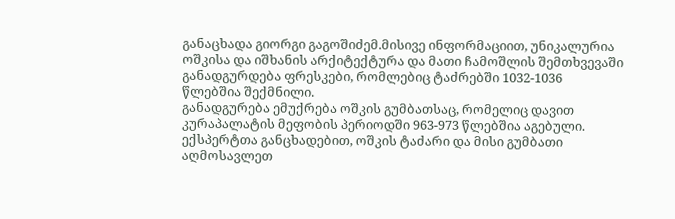განაცხადა გიორგი გაგოშიძემ.მისივე ინფორმაციით, უნიკალურია ოშკისა და იშხანის არქიტექტურა და მათი ჩამოშლის შემთხვევაში განადგურდება ფრესკები, რომლებიც ტაძრებში 1032-1036 წლებშია შექმნილი.
განადგურება ემუქრება ოშკის გუმბათსაც, რომელიც დავით კურაპალატის მეფობის პერიოდში 963-973 წლებშია აგებული. ექსპერტთა განცხადებით, ოშკის ტაძარი და მისი გუმბათი აღმოსავლეთ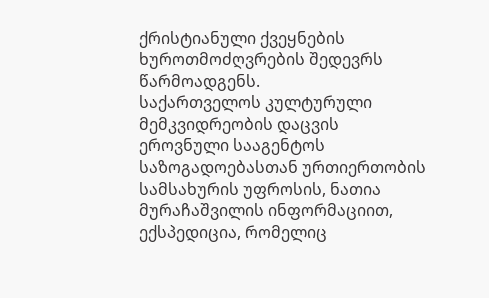ქრისტიანული ქვეყნების ხუროთმოძღვრების შედევრს წარმოადგენს.
საქართველოს კულტურული მემკვიდრეობის დაცვის ეროვნული სააგენტოს საზოგადოებასთან ურთიერთობის სამსახურის უფროსის, ნათია მურაჩაშვილის ინფორმაციით, ექსპედიცია, რომელიც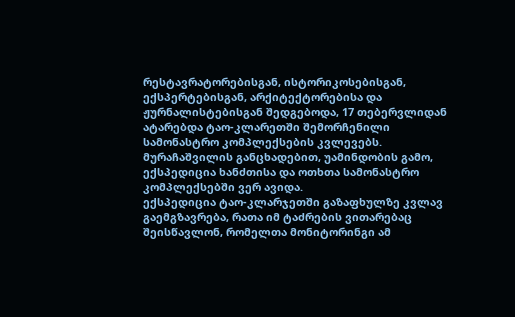რესტავრატორებისგან, ისტორიკოსებისგან, ექსპერტებისგან, არქიტექტორებისა და ჟურნალისტებისგან შედგებოდა, 17 თებერვლიდან ატარებდა ტაო-კლარეთში შემორჩენილი სამონასტრო კომპლექსების კვლევებს.
მურაჩაშვილის განცხადებით, უამინდობის გამო, ექსპედიცია ხანძთისა და ოთხთა სამონასტრო კომპლექსებში ვერ ავიდა.
ექსპედიცია ტაო-კლარჯეთში გაზაფხულზე კვლავ გაემგზავრება, რათა იმ ტაძრების ვითარებაც შეისწავლონ, რომელთა მონიტორინგი ამ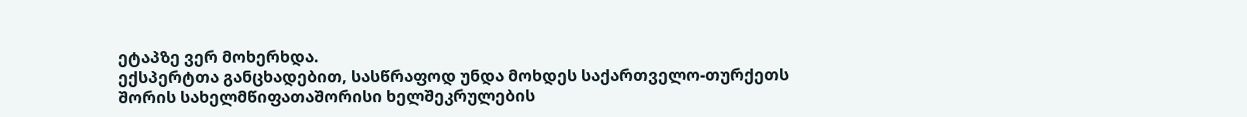ეტაპზე ვერ მოხერხდა.
ექსპერტთა განცხადებით, სასწრაფოდ უნდა მოხდეს საქართველო-თურქეთს შორის სახელმწიფათაშორისი ხელშეკრულების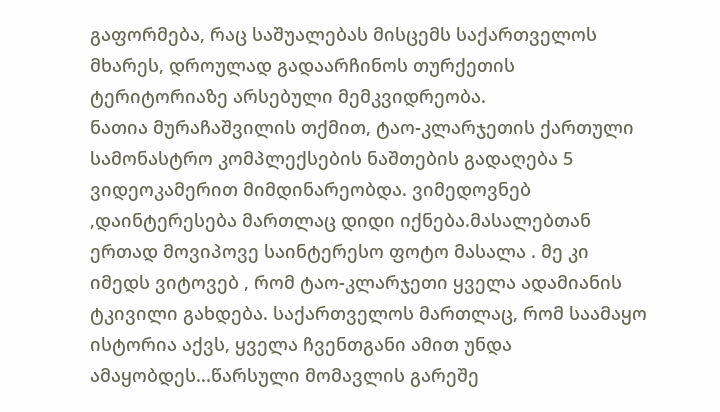გაფორმება, რაც საშუალებას მისცემს საქართველოს მხარეს, დროულად გადაარჩინოს თურქეთის ტერიტორიაზე არსებული მემკვიდრეობა.
ნათია მურაჩაშვილის თქმით, ტაო-კლარჯეთის ქართული სამონასტრო კომპლექსების ნაშთების გადაღება 5 ვიდეოკამერით მიმდინარეობდა. ვიმედოვნებ ,დაინტერესება მართლაც დიდი იქნება.მასალებთან ერთად მოვიპოვე საინტერესო ფოტო მასალა . მე კი იმედს ვიტოვებ , რომ ტაო-კლარჯეთი ყველა ადამიანის ტკივილი გახდება. საქართველოს მართლაც, რომ საამაყო ისტორია აქვს, ყველა ჩვენთგანი ამით უნდა ამაყობდეს...წარსული მომავლის გარეშე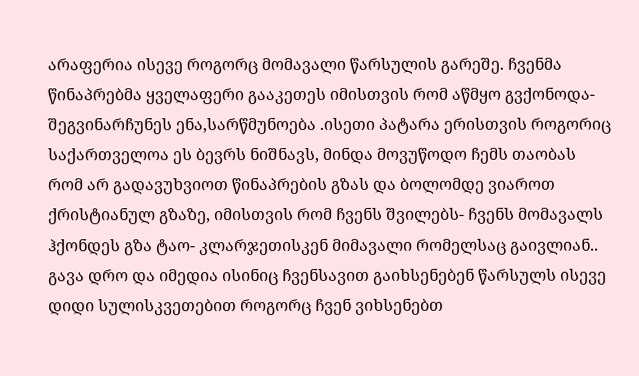არაფერია ისევე როგორც მომავალი წარსულის გარეშე. ჩვენმა წინაპრებმა ყველაფერი გააკეთეს იმისთვის რომ აწმყო გვქონოდა- შეგვინარჩუნეს ენა,სარწმუნოება .ისეთი პატარა ერისთვის როგორიც საქართველოა ეს ბევრს ნიშნავს, მინდა მოვუწოდო ჩემს თაობას რომ არ გადავუხვიოთ წინაპრების გზას და ბოლომდე ვიაროთ ქრისტიანულ გზაზე, იმისთვის რომ ჩვენს შვილებს- ჩვენს მომავალს ჰქონდეს გზა ტაო- კლარჯეთისკენ მიმავალი რომელსაც გაივლიან.. გავა დრო და იმედია ისინიც ჩვენსავით გაიხსენებენ წარსულს ისევე დიდი სულისკვეთებით როგორც ჩვენ ვიხსენებთ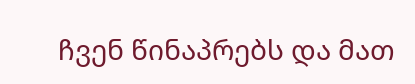ჩვენ წინაპრებს და მათ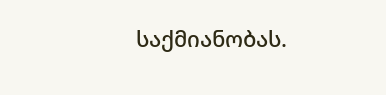საქმიანობას.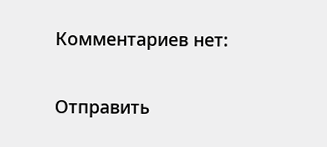Комментариев нет:

Отправить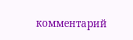комментарий